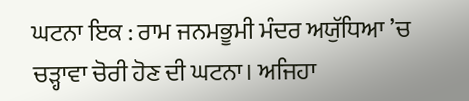ਘਟਨਾ ਇਕ : ਰਾਮ ਜਨਮਭੂਮੀ ਮੰਦਰ ਅਯੁੱਧਿਆ ’ਚ ਚੜ੍ਹਾਵਾ ਚੋਰੀ ਹੋਣ ਦੀ ਘਟਨਾ। ਅਜਿਹਾ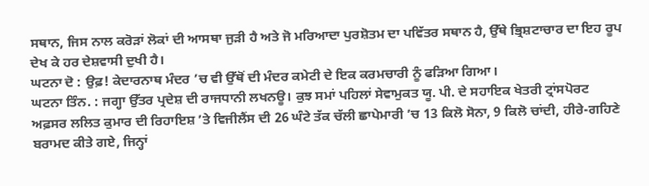ਸਥਾਨ, ਜਿਸ ਨਾਲ ਕਰੋੜਾਂ ਲੋਕਾਂ ਦੀ ਆਸਥਾ ਜੁੜੀ ਹੈ ਅਤੇ ਜੋ ਮਰਿਆਦਾ ਪੁਰਸ਼ੋਤਮ ਦਾ ਪਵਿੱਤਰ ਸਥਾਨ ਹੈ, ਉੱਥੇ ਭ੍ਰਿਸ਼ਟਾਚਾਰ ਦਾ ਇਹ ਰੂਪ ਦੇਖ ਕੇ ਹਰ ਦੇਸ਼ਵਾਸੀ ਦੁਖੀ ਹੈ।
ਘਟਨਾ ਦੋ : ਉਫ਼! ਕੇਦਾਰਨਾਥ ਮੰਦਰ ’ਚ ਵੀ ਉੱਥੋਂ ਦੀ ਮੰਦਰ ਕਮੇਟੀ ਦੇ ਇਕ ਕਰਮਚਾਰੀ ਨੂੰ ਫੜਿਆ ਗਿਆ।
ਘਟਨਾ ਤਿੰਨ. : ਜਗ੍ਹਾ ਉੱਤਰ ਪ੍ਰਦੇਸ਼ ਦੀ ਰਾਜਧਾਨੀ ਲਖਨਊ। ਕੁਝ ਸਮਾਂ ਪਹਿਲਾਂ ਸੇਵਾਮੁਕਤ ਯੂ. ਪੀ. ਦੇ ਸਹਾਇਕ ਖੇਤਰੀ ਟ੍ਰਾਂਸਪੋਰਟ ਅਫ਼ਸਰ ਲਲਿਤ ਕੁਮਾਰ ਦੀ ਰਿਹਾਇਸ਼ ’ਤੇ ਵਿਜੀਲੈਂਸ ਦੀ 26 ਘੰਟੇ ਤੱਕ ਚੱਲੀ ਛਾਪੇਮਾਰੀ ’ਚ 13 ਕਿਲੋ ਸੋਨਾ, 9 ਕਿਲੋ ਚਾਂਦੀ, ਹੀਰੇ-ਗਹਿਣੇ ਬਰਾਮਦ ਕੀਤੇ ਗਏ, ਜਿਨ੍ਹਾਂ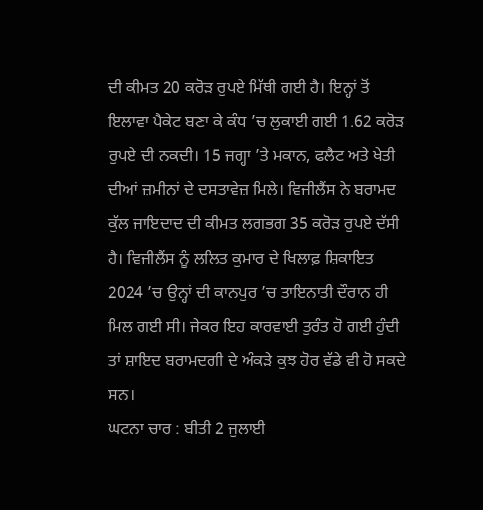ਦੀ ਕੀਮਤ 20 ਕਰੋੜ ਰੁਪਏ ਮਿੱਥੀ ਗਈ ਹੈ। ਇਨ੍ਹਾਂ ਤੋਂ ਇਲਾਵਾ ਪੈਕੇਟ ਬਣਾ ਕੇ ਕੰਧ ’ਚ ਲੁਕਾਈ ਗਈ 1.62 ਕਰੋੜ ਰੁਪਏ ਦੀ ਨਕਦੀ। 15 ਜਗ੍ਹਾ ’ਤੇ ਮਕਾਨ, ਫਲੈਟ ਅਤੇ ਖੇਤੀ ਦੀਆਂ ਜ਼ਮੀਨਾਂ ਦੇ ਦਸਤਾਵੇਜ਼ ਮਿਲੇ। ਵਿਜੀਲੈਂਸ ਨੇ ਬਰਾਮਦ ਕੁੱਲ ਜਾਇਦਾਦ ਦੀ ਕੀਮਤ ਲਗਭਗ 35 ਕਰੋੜ ਰੁਪਏ ਦੱਸੀ ਹੈ। ਵਿਜੀਲੈਂਸ ਨੂੰ ਲਲਿਤ ਕੁਮਾਰ ਦੇ ਖਿਲਾਫ਼ ਸ਼ਿਕਾਇਤ 2024 ’ਚ ਉਨ੍ਹਾਂ ਦੀ ਕਾਨਪੁਰ ’ਚ ਤਾਇਨਾਤੀ ਦੌਰਾਨ ਹੀ ਮਿਲ ਗਈ ਸੀ। ਜੇਕਰ ਇਹ ਕਾਰਵਾਈ ਤੁਰੰਤ ਹੋ ਗਈ ਹੁੰਦੀ ਤਾਂ ਸ਼ਾਇਦ ਬਰਾਮਦਗੀ ਦੇ ਅੰਕੜੇ ਕੁਝ ਹੋਰ ਵੱਡੇ ਵੀ ਹੋ ਸਕਦੇ ਸਨ।
ਘਟਨਾ ਚਾਰ : ਬੀਤੀ 2 ਜੁਲਾਈ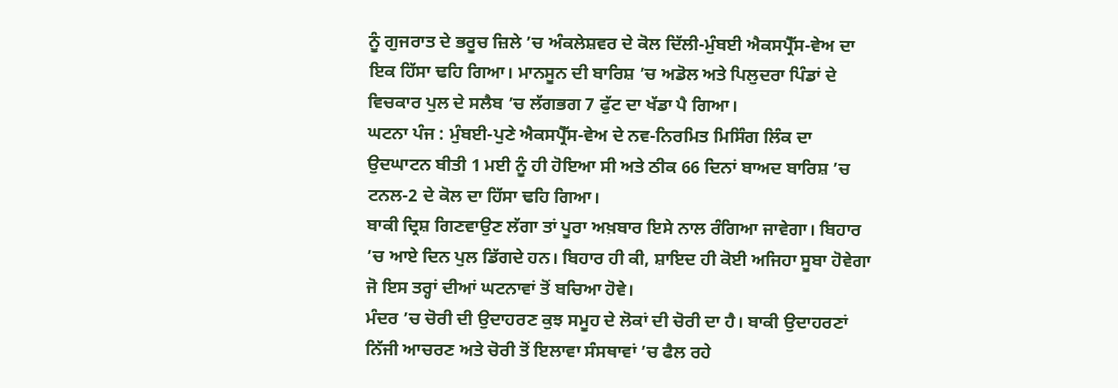ਨੂੰ ਗੁਜਰਾਤ ਦੇ ਭਰੂਚ ਜ਼ਿਲੇ ’ਚ ਅੰਕਲੇਸ਼ਵਰ ਦੇ ਕੋਲ ਦਿੱਲੀ-ਮੁੰਬਈ ਐਕਸਪ੍ਰੈੱਸ-ਵੇਅ ਦਾ ਇਕ ਹਿੱਸਾ ਢਹਿ ਗਿਆ। ਮਾਨਸੂਨ ਦੀ ਬਾਰਿਸ਼ ’ਚ ਅਡੋਲ ਅਤੇ ਪਿਲੁਦਰਾ ਪਿੰਡਾਂ ਦੇ ਵਿਚਕਾਰ ਪੁਲ ਦੇ ਸਲੈਬ ’ਚ ਲੱਗਭਗ 7 ਫੁੱਟ ਦਾ ਖੱਡਾ ਪੈ ਗਿਆ।
ਘਟਨਾ ਪੰਜ : ਮੁੰਬਈ-ਪੁਣੇ ਐਕਸਪ੍ਰੈੱਸ-ਵੇਅ ਦੇ ਨਵ-ਨਿਰਮਿਤ ਮਿਸਿੰਗ ਲਿੰਕ ਦਾ ਉਦਘਾਟਨ ਬੀਤੀ 1 ਮਈ ਨੂੰ ਹੀ ਹੋਇਆ ਸੀ ਅਤੇ ਠੀਕ 66 ਦਿਨਾਂ ਬਾਅਦ ਬਾਰਿਸ਼ ’ਚ ਟਨਲ-2 ਦੇ ਕੋਲ ਦਾ ਹਿੱਸਾ ਢਹਿ ਗਿਆ।
ਬਾਕੀ ਦ੍ਰਿਸ਼ ਗਿਣਵਾਉਣ ਲੱਗਾ ਤਾਂ ਪੂਰਾ ਅਖ਼ਬਾਰ ਇਸੇ ਨਾਲ ਰੰਗਿਆ ਜਾਵੇਗਾ। ਬਿਹਾਰ ’ਚ ਆਏ ਦਿਨ ਪੁਲ ਡਿੱਗਦੇ ਹਨ। ਬਿਹਾਰ ਹੀ ਕੀ, ਸ਼ਾਇਦ ਹੀ ਕੋਈ ਅਜਿਹਾ ਸੂਬਾ ਹੋਵੇਗਾ ਜੋ ਇਸ ਤਰ੍ਹਾਂ ਦੀਆਂ ਘਟਨਾਵਾਂ ਤੋਂ ਬਚਿਆ ਹੋਵੇ।
ਮੰਦਰ ’ਚ ਚੋਰੀ ਦੀ ਉਦਾਹਰਣ ਕੁਝ ਸਮੂਹ ਦੇ ਲੋਕਾਂ ਦੀ ਚੋਰੀ ਦਾ ਹੈ। ਬਾਕੀ ਉਦਾਹਰਣਾਂ ਨਿੱਜੀ ਆਚਰਣ ਅਤੇ ਚੋਰੀ ਤੋਂ ਇਲਾਵਾ ਸੰਸਥਾਵਾਂ ’ਚ ਫੈਲ ਰਹੇ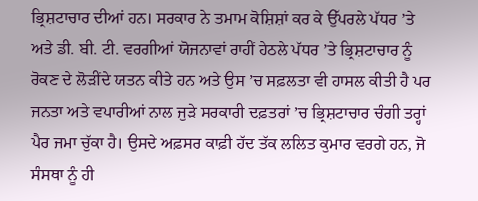ਭ੍ਰਿਸ਼ਟਾਚਾਰ ਦੀਆਂ ਹਨ। ਸਰਕਾਰ ਨੇ ਤਮਾਮ ਕੋਸ਼ਿਸ਼ਾਂ ਕਰ ਕੇ ਉੱਪਰਲੇ ਪੱਧਰ ’ਤੇ ਅਤੇ ਡੀ. ਬੀ. ਟੀ. ਵਰਗੀਆਂ ਯੋਜਨਾਵਾਂ ਰਾਹੀਂ ਹੇਠਲੇ ਪੱਧਰ ’ਤੇ ਭ੍ਰਿਸ਼ਟਾਚਾਰ ਨੂੰ ਰੋਕਣ ਦੇ ਲੋੜੀਂਦੇ ਯਤਨ ਕੀਤੇ ਹਨ ਅਤੇ ਉਸ ’ਚ ਸਫ਼ਲਤਾ ਵੀ ਹਾਸਲ ਕੀਤੀ ਹੈ ਪਰ ਜਨਤਾ ਅਤੇ ਵਪਾਰੀਆਂ ਨਾਲ ਜੁੜੇ ਸਰਕਾਰੀ ਦਫ਼ਤਰਾਂ ’ਚ ਭ੍ਰਿਸ਼ਟਾਚਾਰ ਚੰਗੀ ਤਰ੍ਹਾਂ ਪੈਰ ਜਮਾ ਚੁੱਕਾ ਹੈ। ਉਸਦੇ ਅਫ਼ਸਰ ਕਾਫ਼ੀ ਹੱਦ ਤੱਕ ਲਲਿਤ ਕੁਮਾਰ ਵਰਗੇ ਹਨ, ਜੋ ਸੰਸਥਾ ਨੂੰ ਹੀ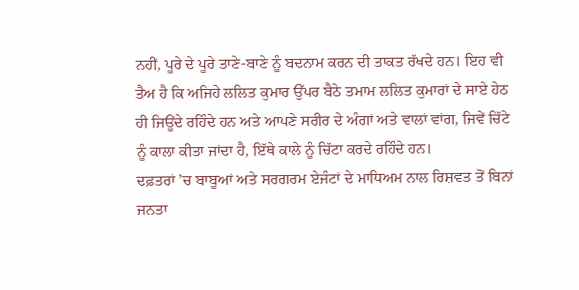ਨਹੀਂ, ਪੂਰੇ ਦੇ ਪੂਰੇ ਤਾਣੇ-ਬਾਣੇ ਨੂੰ ਬਦਨਾਮ ਕਰਨ ਦੀ ਤਾਕਤ ਰੱਖਦੇ ਹਨ। ਇਹ ਵੀ ਤੈਅ ਹੈ ਕਿ ਅਜਿਹੇ ਲਲਿਤ ਕੁਮਾਰ ਉੱਪਰ ਬੈਠੇ ਤਮਾਮ ਲਲਿਤ ਕੁਮਾਰਾਂ ਦੇ ਸਾਏ ਹੇਠ ਹੀ ਜਿਊਂਦੇ ਰਹਿੰਦੇ ਹਨ ਅਤੇ ਆਪਣੇ ਸਰੀਰ ਦੇ ਅੰਗਾਂ ਅਤੇ ਵਾਲਾਂ ਵਾਂਗ, ਜਿਵੇਂ ਚਿੱਟੇ ਨੂੰ ਕਾਲਾ ਕੀਤਾ ਜਾਂਦਾ ਹੈ, ਇੱਥੇ ਕਾਲੇ ਨੂੰ ਚਿੱਟਾ ਕਰਦੇ ਰਹਿੰਦੇ ਹਨ।
ਦਫ਼ਤਰਾਂ ’ਚ ਬਾਬੂਆਂ ਅਤੇ ਸਰਗਰਮ ਏਜੰਟਾਂ ਦੇ ਮਾਧਿਅਮ ਨਾਲ ਰਿਸ਼ਵਤ ਤੋਂ ਬਿਨਾਂ ਜਨਤਾ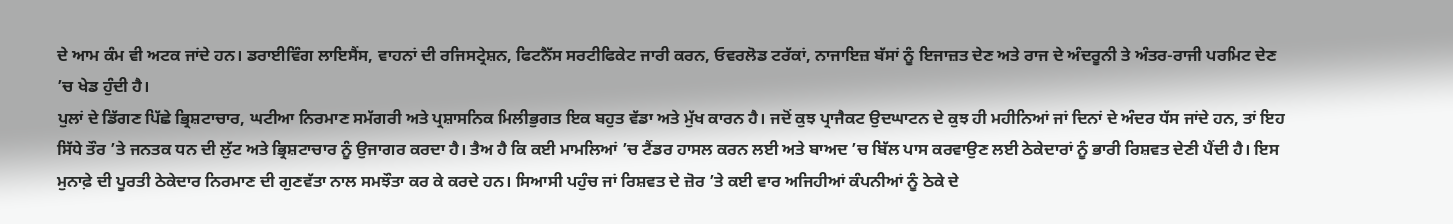ਦੇ ਆਮ ਕੰਮ ਵੀ ਅਟਕ ਜਾਂਦੇ ਹਨ। ਡਰਾਈਵਿੰਗ ਲਾਇਸੈਂਸ, ਵਾਹਨਾਂ ਦੀ ਰਜਿਸਟ੍ਰੇਸ਼ਨ, ਫਿਟਨੈੱਸ ਸਰਟੀਫਿਕੇਟ ਜਾਰੀ ਕਰਨ, ਓਵਰਲੋਡ ਟਰੱਕਾਂ, ਨਾਜਾਇਜ਼ ਬੱਸਾਂ ਨੂੰ ਇਜਾਜ਼ਤ ਦੇਣ ਅਤੇ ਰਾਜ ਦੇ ਅੰਦਰੂਨੀ ਤੇ ਅੰਤਰ-ਰਾਜੀ ਪਰਮਿਟ ਦੇਣ ’ਚ ਖੇਡ ਹੁੰਦੀ ਹੈ।
ਪੁਲਾਂ ਦੇ ਡਿੱਗਣ ਪਿੱਛੇ ਭ੍ਰਿਸ਼ਟਾਚਾਰ, ਘਟੀਆ ਨਿਰਮਾਣ ਸਮੱਗਰੀ ਅਤੇ ਪ੍ਰਸ਼ਾਸਨਿਕ ਮਿਲੀਭੁਗਤ ਇਕ ਬਹੁਤ ਵੱਡਾ ਅਤੇ ਮੁੱਖ ਕਾਰਨ ਹੈ। ਜਦੋਂ ਕੁਝ ਪ੍ਰਾਜੈਕਟ ਉਦਘਾਟਨ ਦੇ ਕੁਝ ਹੀ ਮਹੀਨਿਆਂ ਜਾਂ ਦਿਨਾਂ ਦੇ ਅੰਦਰ ਧੱਸ ਜਾਂਦੇ ਹਨ, ਤਾਂ ਇਹ ਸਿੱਧੇ ਤੌਰ ’ਤੇ ਜਨਤਕ ਧਨ ਦੀ ਲੁੱਟ ਅਤੇ ਭ੍ਰਿਸ਼ਟਾਚਾਰ ਨੂੰ ਉਜਾਗਰ ਕਰਦਾ ਹੈ। ਤੈਅ ਹੈ ਕਿ ਕਈ ਮਾਮਲਿਆਂ ’ਚ ਟੈਂਡਰ ਹਾਸਲ ਕਰਨ ਲਈ ਅਤੇ ਬਾਅਦ ’ਚ ਬਿੱਲ ਪਾਸ ਕਰਵਾਉਣ ਲਈ ਠੇਕੇਦਾਰਾਂ ਨੂੰ ਭਾਰੀ ਰਿਸ਼ਵਤ ਦੇਣੀ ਪੈਂਦੀ ਹੈ। ਇਸ ਮੁਨਾਫ਼ੇ ਦੀ ਪੂਰਤੀ ਠੇਕੇਦਾਰ ਨਿਰਮਾਣ ਦੀ ਗੁਣਵੱਤਾ ਨਾਲ ਸਮਝੌਤਾ ਕਰ ਕੇ ਕਰਦੇ ਹਨ। ਸਿਆਸੀ ਪਹੁੰਚ ਜਾਂ ਰਿਸ਼ਵਤ ਦੇ ਜ਼ੋਰ ’ਤੇ ਕਈ ਵਾਰ ਅਜਿਹੀਆਂ ਕੰਪਨੀਆਂ ਨੂੰ ਠੇਕੇ ਦੇ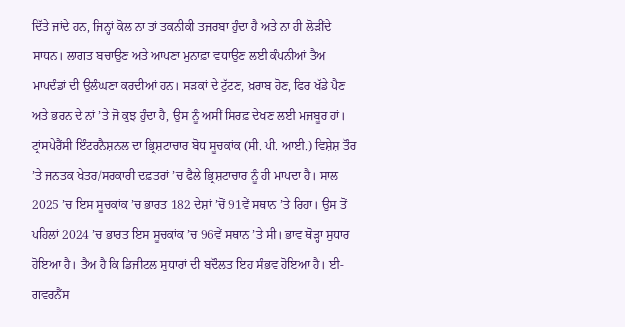ਦਿੱਤੇ ਜਾਂਦੇ ਹਨ, ਜਿਨ੍ਹਾਂ ਕੋਲ ਨਾ ਤਾਂ ਤਕਨੀਕੀ ਤਜਰਬਾ ਹੁੰਦਾ ਹੈ ਅਤੇ ਨਾ ਹੀ ਲੋੜੀਂਦੇ ਸਾਧਨ। ਲਾਗਤ ਬਚਾਉਣ ਅਤੇ ਆਪਣਾ ਮੁਨਾਫ਼ਾ ਵਧਾਉਣ ਲਈ ਕੰਪਨੀਆਂ ਤੈਅ ਮਾਪਦੰਡਾਂ ਦੀ ਉਲੰਘਣਾ ਕਰਦੀਆਂ ਹਨ। ਸੜਕਾਂ ਦੇ ਟੁੱਟਣ, ਖ਼ਰਾਬ ਹੋਣ, ਫਿਰ ਖੱਡੇ ਪੈਣ ਅਤੇ ਭਰਨ ਦੇ ਨਾਂ ’ਤੇ ਜੋ ਕੁਝ ਹੁੰਦਾ ਹੈ, ਉਸ ਨੂੰ ਅਸੀਂ ਸਿਰਫ਼ ਦੇਖਣ ਲਈ ਮਜਬੂਰ ਹਾਂ।
ਟ੍ਰਾਂਸਪੇਰੈਂਸੀ ਇੰਟਰਨੈਸ਼ਨਲ ਦਾ ਭ੍ਰਿਸ਼ਟਾਚਾਰ ਬੋਧ ਸੂਚਕਾਂਕ (ਸੀ. ਪੀ. ਆਈ.) ਵਿਸ਼ੇਸ਼ ਤੌਰ ’ਤੇ ਜਨਤਕ ਖੇਤਰ/ਸਰਕਾਰੀ ਦਫ਼ਤਰਾਂ ’ਚ ਫੈਲੇ ਭ੍ਰਿਸ਼ਟਾਚਾਰ ਨੂੰ ਹੀ ਮਾਪਦਾ ਹੈ। ਸਾਲ 2025 ’ਚ ਇਸ ਸੂਚਕਾਂਕ ’ਚ ਭਾਰਤ 182 ਦੇਸ਼ਾਂ ’ਚੋਂ 91ਵੇਂ ਸਥਾਨ ’ਤੇ ਰਿਹਾ। ਉਸ ਤੋਂ ਪਹਿਲਾਂ 2024 ’ਚ ਭਾਰਤ ਇਸ ਸੂਚਕਾਂਕ ’ਚ 96ਵੇਂ ਸਥਾਨ ’ਤੇ ਸੀ। ਭਾਵ ਥੋੜ੍ਹਾ ਸੁਧਾਰ ਹੋਇਆ ਹੈ। ਤੈਅ ਹੈ ਕਿ ਡਿਜੀਟਲ ਸੁਧਾਰਾਂ ਦੀ ਬਦੌਲਤ ਇਹ ਸੰਭਵ ਹੋਇਆ ਹੈ। ਈ-ਗਵਰਨੈਂਸ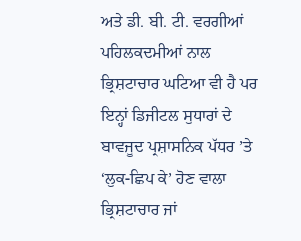ਅਤੇ ਡੀ. ਬੀ. ਟੀ. ਵਰਗੀਆਂ ਪਹਿਲਕਦਮੀਆਂ ਨਾਲ ਭ੍ਰਿਸ਼ਟਾਚਾਰ ਘਟਿਆ ਵੀ ਹੈ ਪਰ ਇਨ੍ਹਾਂ ਡਿਜੀਟਲ ਸੁਧਾਰਾਂ ਦੇ ਬਾਵਜੂਦ ਪ੍ਰਸ਼ਾਸਨਿਕ ਪੱਧਰ ’ਤੇ ‘ਲੁਕ-ਛਿਪ ਕੇ’ ਹੋਣ ਵਾਲਾ ਭ੍ਰਿਸ਼ਟਾਚਾਰ ਜਾਂ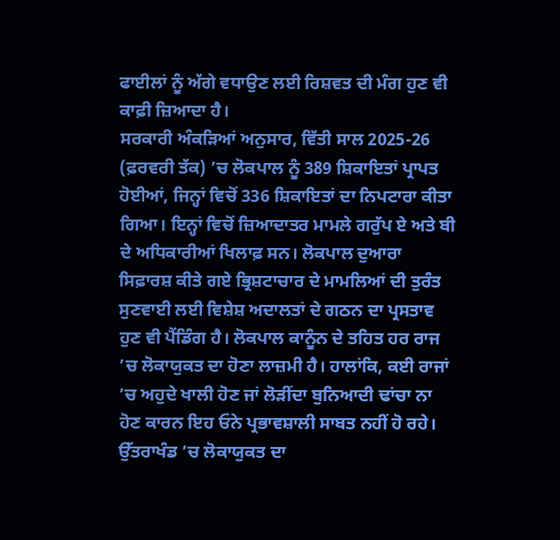ਫਾਈਲਾਂ ਨੂੰ ਅੱਗੇ ਵਧਾਉਣ ਲਈ ਰਿਸ਼ਵਤ ਦੀ ਮੰਗ ਹੁਣ ਵੀ ਕਾਫ਼ੀ ਜ਼ਿਆਦਾ ਹੈ।
ਸਰਕਾਰੀ ਅੰਕੜਿਆਂ ਅਨੁਸਾਰ, ਵਿੱਤੀ ਸਾਲ 2025-26 (ਫ਼ਰਵਰੀ ਤੱਕ) ’ਚ ਲੋਕਪਾਲ ਨੂੰ 389 ਸ਼ਿਕਾਇਤਾਂ ਪ੍ਰਾਪਤ ਹੋਈਆਂ, ਜਿਨ੍ਹਾਂ ਵਿਚੋਂ 336 ਸ਼ਿਕਾਇਤਾਂ ਦਾ ਨਿਪਟਾਰਾ ਕੀਤਾ ਗਿਆ। ਇਨ੍ਹਾਂ ਵਿਚੋਂ ਜ਼ਿਆਦਾਤਰ ਮਾਮਲੇ ਗਰੁੱਪ ਏ ਅਤੇ ਬੀ ਦੇ ਅਧਿਕਾਰੀਆਂ ਖਿਲਾਫ਼ ਸਨ। ਲੋਕਪਾਲ ਦੁਆਰਾ ਸਿਫ਼ਾਰਸ਼ ਕੀਤੇ ਗਏ ਭ੍ਰਿਸ਼ਟਾਚਾਰ ਦੇ ਮਾਮਲਿਆਂ ਦੀ ਤੁਰੰਤ ਸੁਣਵਾਈ ਲਈ ਵਿਸ਼ੇਸ਼ ਅਦਾਲਤਾਂ ਦੇ ਗਠਨ ਦਾ ਪ੍ਰਸਤਾਵ ਹੁਣ ਵੀ ਪੈਂਡਿੰਗ ਹੈ। ਲੋਕਪਾਲ ਕਾਨੂੰਨ ਦੇ ਤਹਿਤ ਹਰ ਰਾਜ ’ਚ ਲੋਕਾਯੁਕਤ ਦਾ ਹੋਣਾ ਲਾਜ਼ਮੀ ਹੈ। ਹਾਲਾਂਕਿ, ਕਈ ਰਾਜਾਂ ’ਚ ਅਹੁਦੇ ਖਾਲੀ ਹੋਣ ਜਾਂ ਲੋੜੀਂਦਾ ਬੁਨਿਆਦੀ ਢਾਂਚਾ ਨਾ ਹੋਣ ਕਾਰਨ ਇਹ ਓਨੇ ਪ੍ਰਭਾਵਸ਼ਾਲੀ ਸਾਬਤ ਨਹੀਂ ਹੋ ਰਹੇ। ਉੱਤਰਾਖੰਡ ’ਚ ਲੋਕਾਯੁਕਤ ਦਾ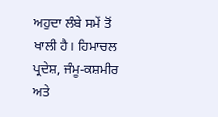ਅਹੁਦਾ ਲੰਬੇ ਸਮੇਂ ਤੋਂ ਖਾਲੀ ਹੈ। ਹਿਮਾਚਲ ਪ੍ਰਦੇਸ਼, ਜੰਮੂ-ਕਸ਼ਮੀਰ ਅਤੇ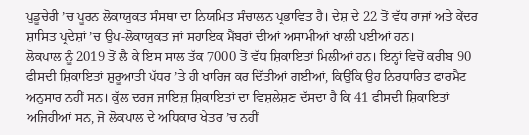ਪੁਡੂਚੇਰੀ ’ਚ ਪੂਰਨ ਲੋਕਾਯੁਕਤ ਸੰਸਥਾ ਦਾ ਨਿਯਮਿਤ ਸੰਚਾਲਨ ਪ੍ਰਭਾਵਿਤ ਹੈ। ਦੇਸ਼ ਦੇ 22 ਤੋਂ ਵੱਧ ਰਾਜਾਂ ਅਤੇ ਕੇਂਦਰ ਸ਼ਾਸਿਤ ਪ੍ਰਦੇਸ਼ਾਂ ’ਚ ਉਪ-ਲੋਕਾਯੁਕਤ ਜਾਂ ਸਹਾਇਕ ਮੈਂਬਰਾਂ ਦੀਆਂ ਅਸਾਮੀਆਂ ਖਾਲੀ ਪਈਆਂ ਹਨ।
ਲੋਕਪਾਲ ਨੂੰ 2019 ਤੋਂ ਲੈ ਕੇ ਇਸ ਸਾਲ ਤੱਕ 7000 ਤੋਂ ਵੱਧ ਸ਼ਿਕਾਇਤਾਂ ਮਿਲੀਆਂ ਹਨ। ਇਨ੍ਹਾਂ ਵਿਚੋਂ ਕਰੀਬ 90 ਫੀਸਦੀ ਸ਼ਿਕਾਇਤਾਂ ਸ਼ੁਰੂਆਤੀ ਪੱਧਰ ’ਤੇ ਹੀ ਖਾਰਿਜ ਕਰ ਦਿੱਤੀਆਂ ਗਈਆਂ, ਕਿਉਂਕਿ ਉਹ ਨਿਰਧਾਰਿਤ ਫਾਰਮੈਟ ਅਨੁਸਾਰ ਨਹੀਂ ਸਨ। ਕੁੱਲ ਦਰਜ ਜਾਇਜ਼ ਸ਼ਿਕਾਇਤਾਂ ਦਾ ਵਿਸ਼ਲੇਸ਼ਣ ਦੱਸਦਾ ਹੈ ਕਿ 41 ਫੀਸਦੀ ਸ਼ਿਕਾਇਤਾਂ ਅਜਿਹੀਆਂ ਸਨ, ਜੋ ਲੋਕਪਾਲ ਦੇ ਅਧਿਕਾਰ ਖੇਤਰ ’ਚ ਨਹੀਂ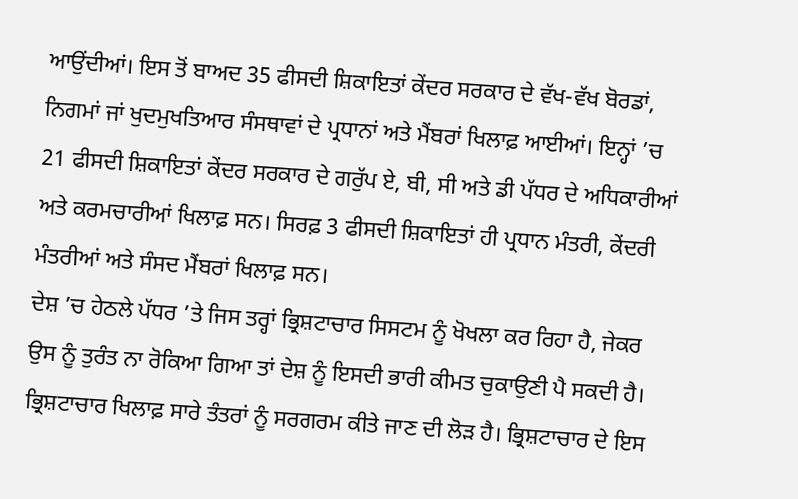ਆਉਂਦੀਆਂ। ਇਸ ਤੋਂ ਬਾਅਦ 35 ਫੀਸਦੀ ਸ਼ਿਕਾਇਤਾਂ ਕੇਂਦਰ ਸਰਕਾਰ ਦੇ ਵੱਖ-ਵੱਖ ਬੋਰਡਾਂ, ਨਿਗਮਾਂ ਜਾਂ ਖੁਦਮੁਖਤਿਆਰ ਸੰਸਥਾਵਾਂ ਦੇ ਪ੍ਰਧਾਨਾਂ ਅਤੇ ਮੈਂਬਰਾਂ ਖਿਲਾਫ਼ ਆਈਆਂ। ਇਨ੍ਹਾਂ ’ਚ 21 ਫੀਸਦੀ ਸ਼ਿਕਾਇਤਾਂ ਕੇਂਦਰ ਸਰਕਾਰ ਦੇ ਗਰੁੱਪ ਏ, ਬੀ, ਸੀ ਅਤੇ ਡੀ ਪੱਧਰ ਦੇ ਅਧਿਕਾਰੀਆਂ ਅਤੇ ਕਰਮਚਾਰੀਆਂ ਖਿਲਾਫ਼ ਸਨ। ਸਿਰਫ਼ 3 ਫੀਸਦੀ ਸ਼ਿਕਾਇਤਾਂ ਹੀ ਪ੍ਰਧਾਨ ਮੰਤਰੀ, ਕੇਂਦਰੀ ਮੰਤਰੀਆਂ ਅਤੇ ਸੰਸਦ ਮੈਂਬਰਾਂ ਖਿਲਾਫ਼ ਸਨ।
ਦੇਸ਼ ’ਚ ਹੇਠਲੇ ਪੱਧਰ ’ਤੇ ਜਿਸ ਤਰ੍ਹਾਂ ਭ੍ਰਿਸ਼ਟਾਚਾਰ ਸਿਸਟਮ ਨੂੰ ਖੋਖਲਾ ਕਰ ਰਿਹਾ ਹੈ, ਜੇਕਰ ਉਸ ਨੂੰ ਤੁਰੰਤ ਨਾ ਰੋਕਿਆ ਗਿਆ ਤਾਂ ਦੇਸ਼ ਨੂੰ ਇਸਦੀ ਭਾਰੀ ਕੀਮਤ ਚੁਕਾਉਣੀ ਪੈ ਸਕਦੀ ਹੈ। ਭ੍ਰਿਸ਼ਟਾਚਾਰ ਖਿਲਾਫ਼ ਸਾਰੇ ਤੰਤਰਾਂ ਨੂੰ ਸਰਗਰਮ ਕੀਤੇ ਜਾਣ ਦੀ ਲੋੜ ਹੈ। ਭ੍ਰਿਸ਼ਟਾਚਾਰ ਦੇ ਇਸ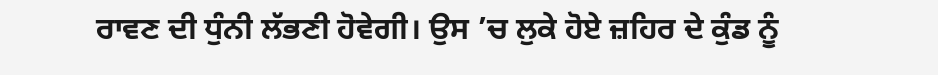ਰਾਵਣ ਦੀ ਧੁੰਨੀ ਲੱਭਣੀ ਹੋਵੇਗੀ। ਉਸ ’ਚ ਲੁਕੇ ਹੋਏ ਜ਼ਹਿਰ ਦੇ ਕੁੰਡ ਨੂੰ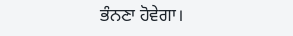ਭੰਨਣਾ ਹੋਵੇਗਾ।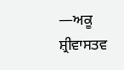—ਅਕੂ ਸ਼੍ਰੀਵਾਸਤਵ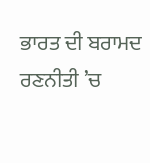ਭਾਰਤ ਦੀ ਬਰਾਮਦ ਰਣਨੀਤੀ ’ਚ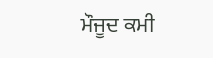ਮੌਜੂਦ ਕਮੀ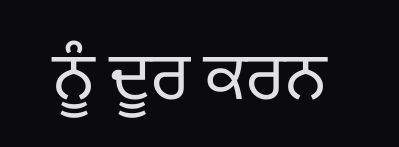ਨੂੰ ਦੂਰ ਕਰਨ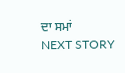ਦਾ ਸਮਾਂ
NEXT STORY